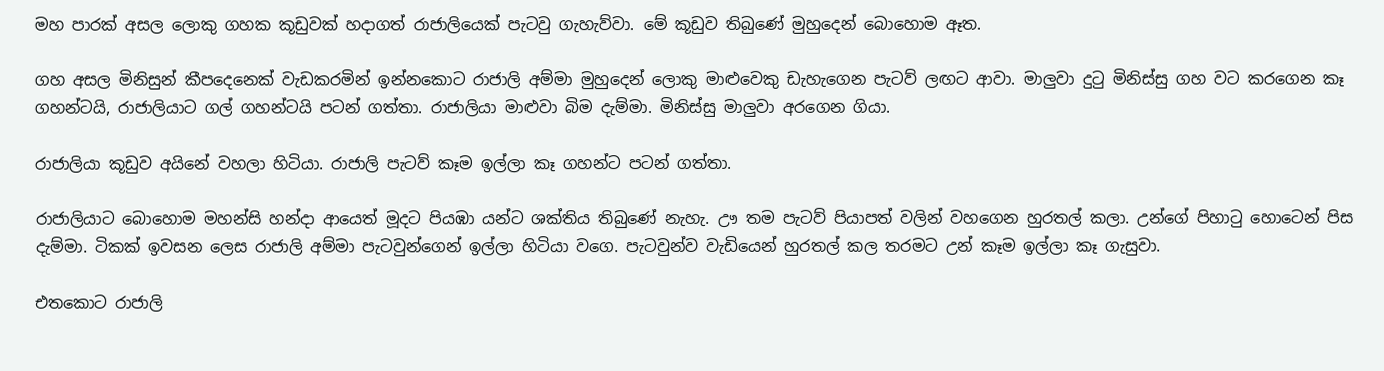මහ පාරක් අසල ලොකු ගහක කූඩුවක් හදාගත් රාජාලියෙක් පැටවු ගැහැව්වා. මේ කූඩුව තිබුණේ මුහුදෙන් බොහොම ඈත.

ගහ අසල මිනිසුන් කීපදෙනෙක් වැඩකරමින් ඉන්නකොට රාජාලි අම්මා මුහුදෙන් ලොකු මාළුවෙකු ඩැහැගෙන පැටව් ලඟට ආවා. මාලුවා දුටු මිනිස්සු ගහ වට කරගෙන කෑ ගහන්ටයි, රාජාලියාට ගල් ගහන්ටයි පටන් ගත්තා. රාජාලියා මාළුවා බිම දැම්මා. මිනිස්සු මාලුවා අරගෙන ගියා.

රාජාලියා කූඩුව අයිනේ වහලා හිටියා. රාජාලි පැටව් කෑම ඉල්ලා කෑ ගහන්ට පටන් ගත්තා.

රාජාලියාට බොහොම මහන්සි හන්දා ආයෙත් මූදට පියඹා යන්ට ශක්තිය තිබුණේ නැහැ. ඌ තම පැටව් පියාපත් වලින් වහගෙන හුරතල් කලා. උන්ගේ පිහාටු හොටෙන් පිස දැම්මා. ටිකක් ඉවසන ලෙස රාජාලි අම්මා පැටවුන්ගෙන් ඉල්ලා හිටියා වගෙ. පැටවුන්ව වැඩියෙන් හුරතල් කල තරමට උන් කෑම ඉල්ලා කෑ ගැසුවා.

එතකොට රාජාලි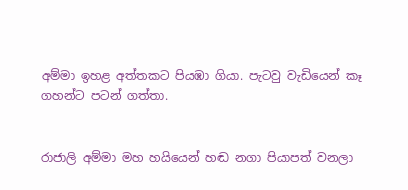අම්මා ඉහළ අත්තකට පියඹා ගියා. පැටවු වැඩියෙන් කෑ ගහන්ට පටන් ගත්තා.


රාජාලි අම්මා මහ හයියෙන් හඬ නගා පියාපත් වනලා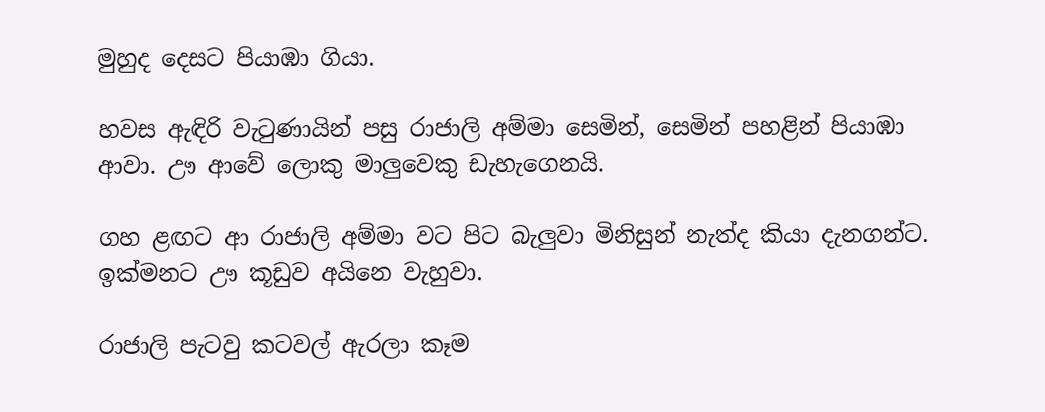මුහුද දෙසට පියාඹා ගියා.

හවස ඇඳිරි වැටුණායින් පසු රාජාලි අම්මා සෙමින්, සෙමින් පහළින් පියාඹා ආවා. ඌ ආවේ ලොකු මාලුවෙකු ඩැහැගෙනයි.

ගහ ළඟට ආ රාජාලි අම්මා වට පිට බැලුවා මිනිසුන් නැත්ද කියා දැනගන්ට. ඉක්මනට ඌ කූඩුව අයිනෙ වැහුවා.

රාජාලි පැටවු කටවල් ඇරලා කෑම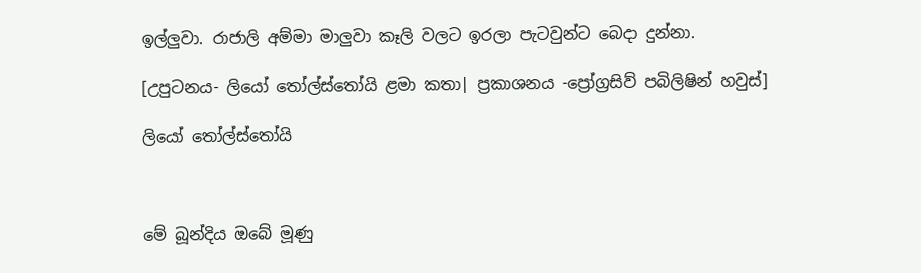ඉල්ලුවා. රාජාලි අම්මා මාලුවා කෑලි වලට ඉරලා පැටවුන්ට බෙදා දුන්නා.

[උපුටනය- ලියෝ තෝල්ස්තෝයි ළමා කතා| ප්‍රකාශනය -ප්‍රෝග්‍රසිව් පබිලිෂින් හවුස්]

ලියෝ තෝල්ස්තෝයි



මේ බූන්දිය ඔබේ මූණු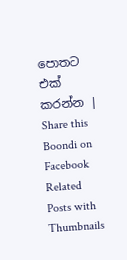පොතට එක් කරන්න | Share this Boondi on Facebook
Related Posts with Thumbnails